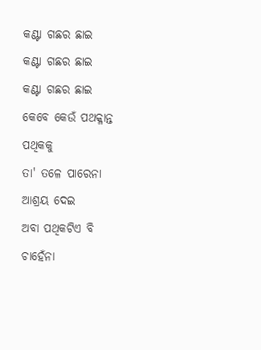କଣ୍ଟା ଗଛର ଛାଇ
କଣ୍ଟା ଗଛର ଛାଇ
କଣ୍ଟା ଗଛର ଛାଇ
କେବେ କେଉଁ ପଥକ୍ଳାନ୍ତ ପଥିକକୁ
ତା' ତଳେ ପାରେନା ଆଶ୍ରୟ ଦେଇ
ଅବା ପଥିକଟିଏ ବି ଚାହେଁନା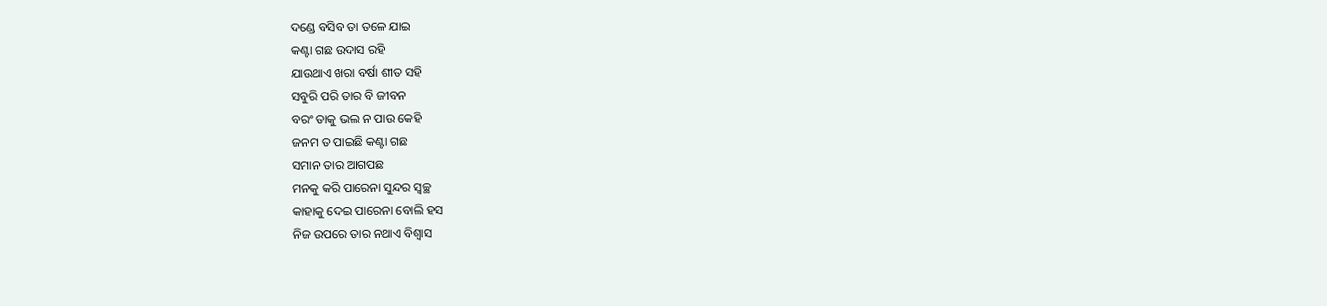ଦଣ୍ଡେ ବସିବ ତା ତଳେ ଯାଇ
କଣ୍ଟା ଗଛ ଉଦାସ ରହି
ଯାଉଥାଏ ଖରା ବର୍ଷା ଶୀତ ସହି
ସବୁରି ପରି ତାର ବି ଜୀବନ
ବରଂ ତାକୁ ଭଲ ନ ପାଉ କେହି
ଜନମ ତ ପାଇଛି କଣ୍ଟା ଗଛ
ସମାନ ତାର ଆଗପଛ
ମନକୁ କରି ପାରେନା ସୁନ୍ଦର ସ୍ଵଚ୍ଛ
କାହାକୁ ଦେଇ ପାରେନା ବୋଲି ହସ
ନିଜ ଉପରେ ତାର ନଥାଏ ବିଶ୍ଵାସ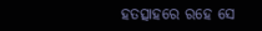ହତତ୍ସାହରେ ରହେ ସେ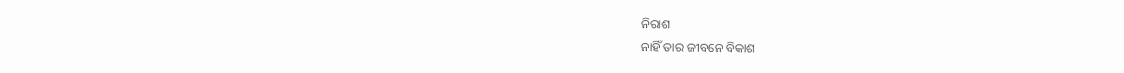ନିରାଶ
ନାହିଁ ତାର ଜୀବନେ ବିକାଶ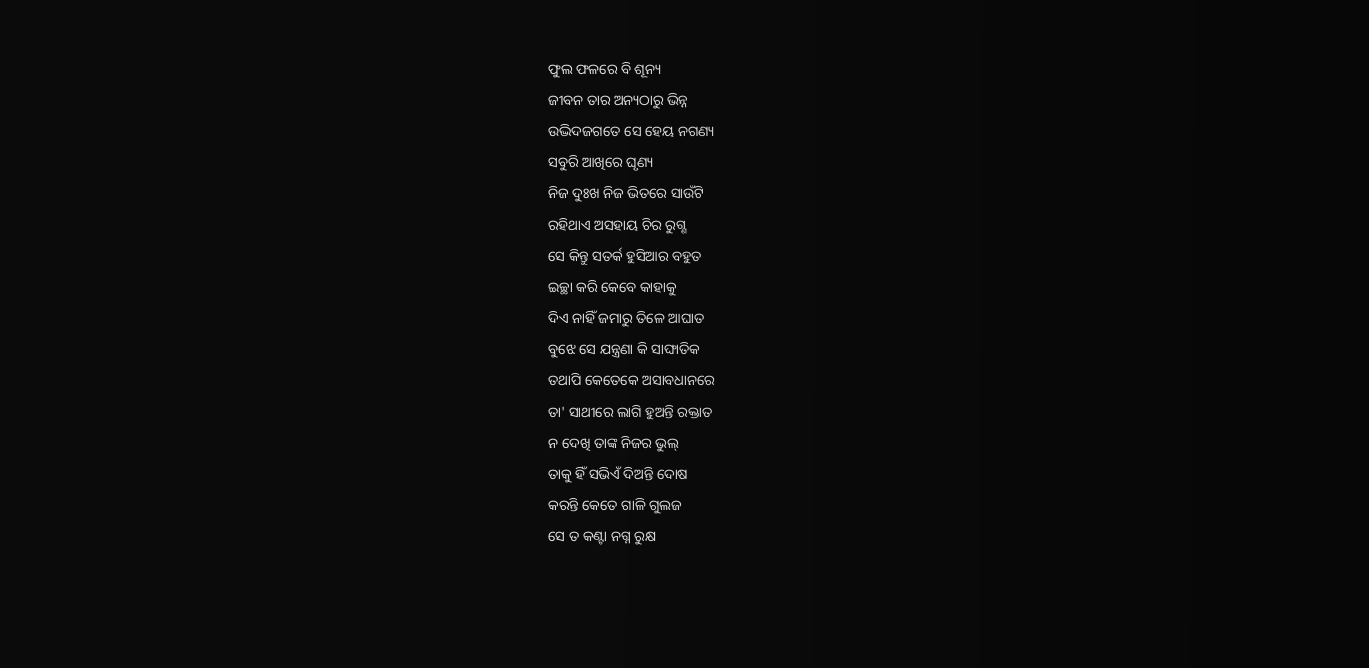ଫୁଲ ଫଳରେ ବି ଶୂନ୍ୟ
ଜୀବନ ତାର ଅନ୍ୟଠାରୁ ଭିନ୍ନ
ଉଦ୍ଭିଦଜଗତେ ସେ ହେୟ ନଗଣ୍ୟ
ସବୁରି ଆଖିରେ ଘୃଣ୍ୟ
ନିଜ ଦୁଃଖ ନିଜ ଭିତରେ ସାଉଁଟି
ରହିଥାଏ ଅସହାୟ ଚିର ରୁଗ୍ଣ
ସେ କିନ୍ତୁ ସତର୍କ ହୁସିଆର ବହୁତ
ଇଚ୍ଛା କରି କେବେ କାହାକୁ
ଦିଏ ନାହିଁ ଜମାରୁ ତିଳେ ଆଘାତ
ବୁଝେ ସେ ଯନ୍ତ୍ରଣା କି ସାଙ୍ଘାତିକ
ତଥାପି କେତେକେ ଅସାବଧାନରେ
ତା' ସାଥୀରେ ଲାଗି ହୁଅନ୍ତି ରକ୍ତାତ
ନ ଦେଖି ତାଙ୍କ ନିଜର ଭୁଲ୍
ତାକୁ ହିଁ ସଭିଏଁ ଦିଅନ୍ତି ଦୋଷ
କରନ୍ତି କେତେ ଗାଳି ଗୁଲଜ
ସେ ତ କଣ୍ଟା ନଗ୍ନ ରୁକ୍ଷ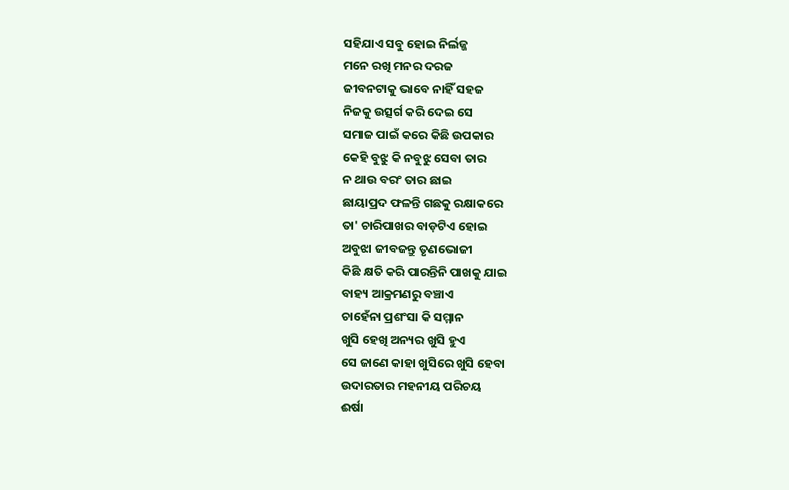ସହିଯାଏ ସବୁ ହୋଇ ନିର୍ଲଜ୍ଜ
ମନେ ରଖି ମନର ଦରଜ
ଜୀବନଟାକୁ ଭାବେ ନାହିଁ ସହଜ
ନିଜକୁ ଉତ୍ସର୍ଗ କରି ଦେଇ ସେ
ସମାଜ ପାଇଁ କରେ କିଛି ଉପକାର
କେହି ବୁଝୁ କି ନବୁଝୁ ସେବା ତାର
ନ ଥାଉ ବରଂ ତାର ଛାଇ
ଛାୟାପ୍ରଦ ଫଳନ୍ତି ଗଛକୁ ରକ୍ଷାକରେ
ତା' ଚାରିପାଖର ବାଡ଼ଟିଏ ହୋଇ
ଅବୁଝା ଜୀବଜନ୍ତୁ ତୃଣଭୋଜୀ
କିଛି କ୍ଷତି କରି ପାରନ୍ତିନି ପାଖକୁ ଯାଇ
ବାହ୍ୟ ଆକ୍ରମଣରୁ ବଞ୍ଚାଏ
ଚାହେଁନା ପ୍ରଶଂସା କି ସମ୍ମାନ
ଖୁସି ହେଖି ଅନ୍ୟର ଖୁସି ହୁଏ
ସେ ଜାଣେ କାହା ଖୁସିରେ ଖୁସି ହେବା
ଉଦାରତାର ମହନୀୟ ପରିଚୟ
ଈର୍ଷା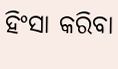ହିଂସା କରିବା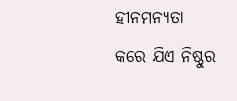ହୀନମନ୍ୟତା
କରେ ଯିଏ ନିଷ୍ଠୁର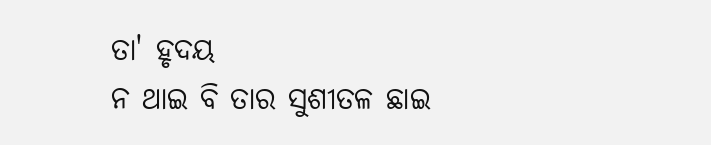ତା' ହୃଦୟ
ନ ଥାଇ ବି ତାର ସୁଶୀତଳ ଛାଇ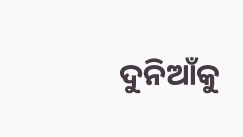ଦୁନିଆଁକୁ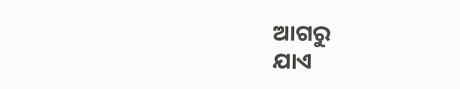ଆଗରୁ
ଯାଏ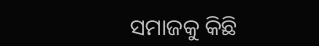ସମାଜକୁ କିଛି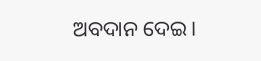ଅବଦାନ ଦେଇ।